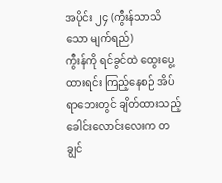အပိုင်း ၂၄ (ကွီးန်သာသိသော မျက်ရည်)
ကွီးန်ကို ရင်ခွင်ထဲ ထွေးပွေ့ထားရင်း ကြည့်နေစဉ် အိပ်ရာဘေးတွင် ချိတ်ထားသည့် ခေါင်းလောင်းလေးက တချွင်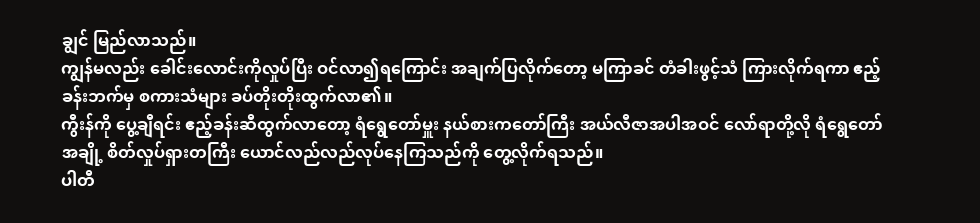ချွင် မြည်လာသည်။
ကျွန်မလည်း ခေါင်းလောင်းကိုလှုပ်ပြီး ဝင်လာ၍ရကြောင်း အချက်ပြလိုက်တော့ မကြာခင် တံခါးဖွင့်သံ ကြားလိုက်ရကာ ဧည့်ခန်းဘက်မှ စကားသံများ ခပ်တိုးတိုးထွက်လာ၏။
ကွီးန်ကို ပွေ့ချီရင်း ဧည့်ခန်းဆီထွက်လာတော့ ရံရွေတော်မှူး နယ်စားကတော်ကြီး အယ်လီဇာအပါအဝင် လော်ရာတို့လို ရံရွေတော်အချို့ စိတ်လှုပ်ရှားတကြီး ယောင်လည်လည်လုပ်နေကြသည်ကို တွေ့လိုက်ရသည်။
ပါတီ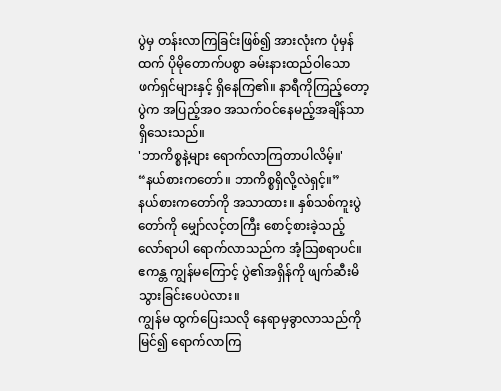ပွဲမှ တန်းလာကြခြင်းဖြစ်၍ အားလုံးက ပုံမှန်ထက် ပိုမိုတောက်ပစွာ ခမ်းနားထည်ဝါသော ဖက်ရှင်များနှင့် ရှိနေကြ၏။ နာရီကိုကြည့်တော့ ပွဲက အပြည့်အဝ အသက်ဝင်နေမည့်အချိန်သာ ရှိသေးသည်။
'ဘာကိစ္စနဲ့များ ရောက်လာကြတာပါလိမ့်။'
“နယ်စားကတော်။ ဘာကိစ္စရှိလို့လဲရှင့်။”
နယ်စားကတော်ကို အသာထား။ နှစ်သစ်ကူးပွဲတော်ကို မျှော်လင့်တကြီး စောင့်စားခဲ့သည့် လော်ရာပါ ရောက်လာသည်က အံ့သြစရာပင်။
ဧကန္တ ကျွန်မကြောင့် ပွဲ၏အရှိန်ကို ဖျက်ဆီးမိသွားခြင်းပေပဲလား။
ကျွန်မ ထွက်ပြေးသလို နေရာမှခွာလာသည်ကိုမြင်၍ ရောက်လာကြ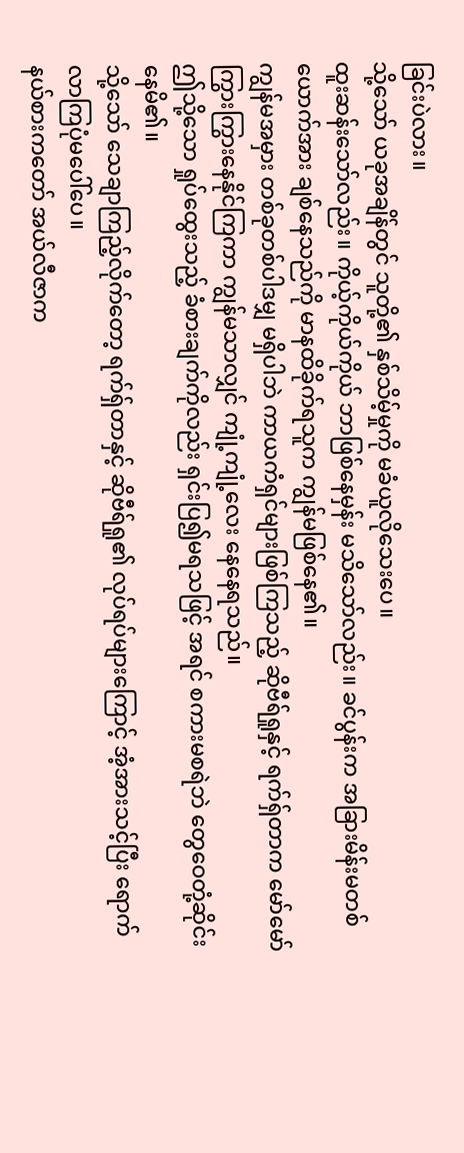ခြင်းပဲလား။
သို့သော် ယခုအချိန်တွင် သူတို့၏ နှစ်သိမ့်မှုကို မခံယူလိုသေးပေ။
ထူးဆန်းသော်လည်း။ ကိုယ့်ကိုယ်ကိုယ် ဘာဖြစ်နေမှန်း မသိသော်လည်း။ ခင်ပွန်းက အခြားမိန်းမတစ်ယောက်အား ချစ်နေသည်ကို မာနထိခိုက်ရသူက ကျွန်မဖြစ်နေ၏။
ကျွန်မအမှား တစ်ခုတစ်ပါဒမျှ မရှိပါဘဲ ကာယကံရှင်များဖြစ်ကြသည့် ဆိုဗီရ်ရှုနှင့် ရက်ရှ်တာက မော်မော်ကြွားကြွားနေနိုင်ကြကာ ကျွန်မသာလျှင် ကျုံ့ကျုံ့လေး နေနေရသည်။
ဤသို့သော ရှုပ်ထွေးသည့် ခံစားချက်ကိုလည်း ရှင်းပြ၍မရသဖြင့် အရင် စကားမစရဲဘဲ တွေဝေတုံ့ဆိုင်းနေမိ၏။
သို့သော် သေချာကြည့်လိုက်တော့ ရက်ရှ်တာနှင့် ဆိုဗီရ်ရှု၏ လုပ်ရပ်များကြောင့် အံ့အားသင့်ပြီး ရောက်လာကြပုံမပေါ်ပေ။
နယ်စားကတော် အယ်လီဇာက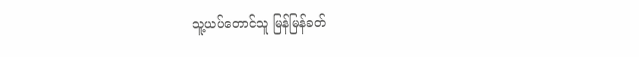သူ့ယပ်တောင်သူ မြန်မြန်ခတ်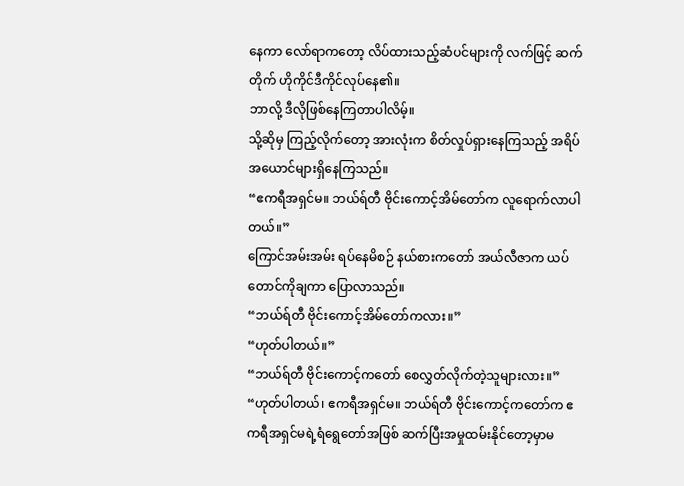နေကာ လော်ရာကတော့ လိပ်ထားသည့်ဆံပင်များကို လက်ဖြင့် ဆက်တိုက် ဟိုကိုင်ဒီကိုင်လုပ်နေ၏။
ဘာလို့ ဒီလိုဖြစ်နေကြတာပါလိမ့်။
သို့ဆိုမှ ကြည့်လိုက်တော့ အားလုံးက စိတ်လှုပ်ရှားနေကြသည့် အရိပ်အယောင်များရှိနေကြသည်။
“ဧကရီအရှင်မ။ ဘယ်ရ်တီ ဗိုင်းကောင့်အိမ်တော်က လူရောက်လာပါတယ်။”
ကြောင်အမ်းအမ်း ရပ်နေမိစဉ် နယ်စားကတော် အယ်လီဇာက ယပ်တောင်ကိုချကာ ပြောလာသည်။
“ဘယ်ရ်တီ ဗိုင်းကောင့်အိမ်တော်ကလား။”
“ဟုတ်ပါတယ်။”
“ဘယ်ရ်တီ ဗိုင်းကောင့်ကတော် စေလွှတ်လိုက်တဲ့သူများလား။”
“ဟုတ်ပါတယ်၊ ဧကရီအရှင်မ။ ဘယ်ရ်တီ ဗိုင်းကောင့်ကတော်က ဧကရီအရှင်မရဲ့ရံရွေတော်အဖြစ် ဆက်ပြီးအမှုထမ်းနိုင်တော့မှာမ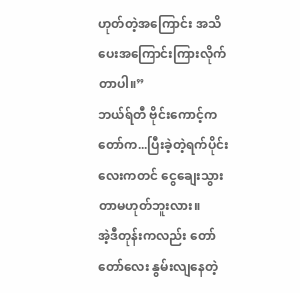ဟုတ်တဲ့အကြောင်း အသိပေးအကြောင်းကြားလိုက်တာပါ။”
ဘယ်ရ်တီ ဗိုင်းကောင့်ကတော်က...ပြီးခဲ့တဲ့ရက်ပိုင်းလေးကတင် ငွေချေးသွားတာမဟုတ်ဘူးလား။
အဲ့ဒီတုန်းကလည်း တော်တော်လေး နွမ်းလျနေတဲ့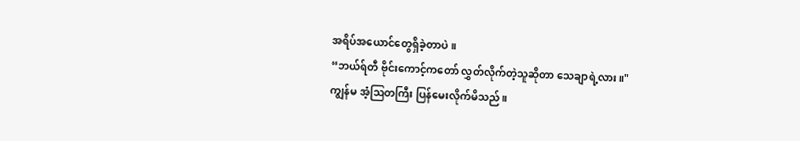အရိပ်အယောင်တွေရှိခဲ့တာပဲ။
“ဘယ်ရ်တီ ဗိုင်းကောင့်ကတော် လွှတ်လိုက်တဲ့သူဆိုတာ သေချာရဲ့လား။"
ကျွန်မ အံ့ဩတကြီး ပြန်မေးလိုက်မိသည်။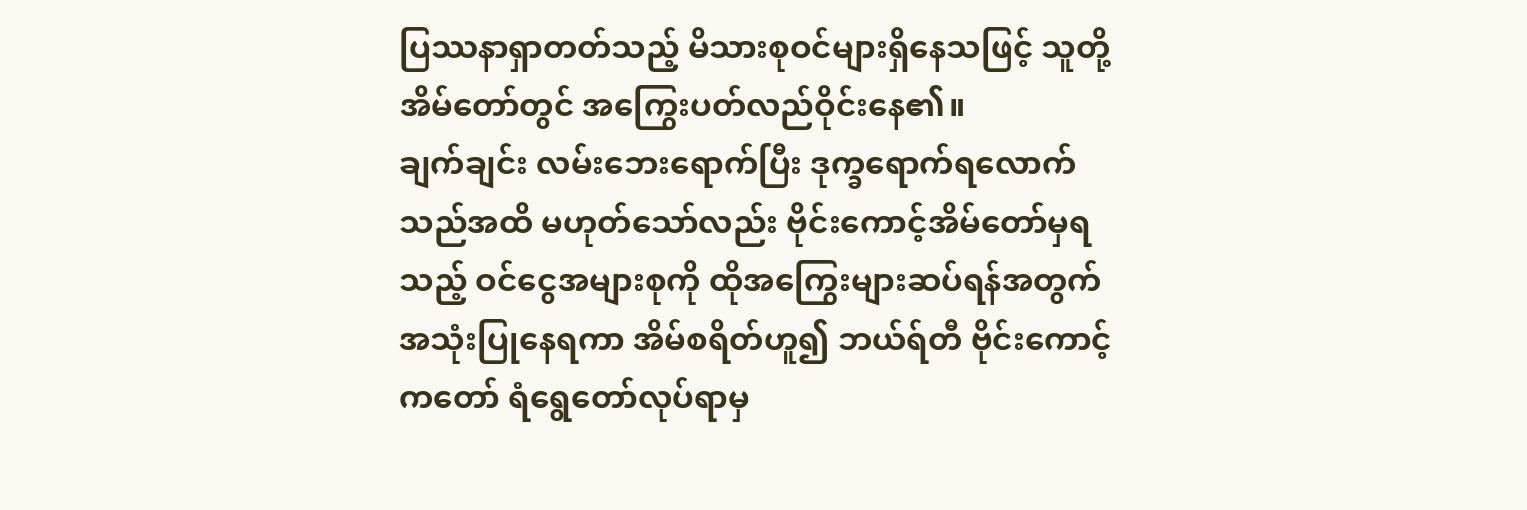ပြဿနာရှာတတ်သည့် မိသားစုဝင်များရှိနေသဖြင့် သူတို့အိမ်တော်တွင် အကြွေးပတ်လည်ဝိုင်းနေ၏။
ချက်ချင်း လမ်းဘေးရောက်ပြီး ဒုက္ခရောက်ရလောက်သည်အထိ မဟုတ်သော်လည်း ဗိုင်းကောင့်အိမ်တော်မှရသည့် ဝင်ငွေအများစုကို ထိုအကြွေးများဆပ်ရန်အတွက် အသုံးပြုနေရကာ အိမ်စရိတ်ဟူ၍ ဘယ်ရ်တီ ဗိုင်းကောင့်ကတော် ရံရွေတော်လုပ်ရာမှ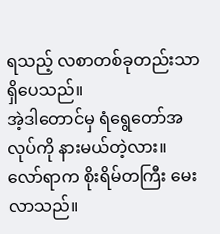ရသည့် လစာတစ်ခုတည်းသာရှိပေသည်။
အဲ့ဒါတောင်မှ ရံရွေတော်အလုပ်ကို နားမယ်တဲ့လား။
လော်ရာက စိုးရိမ်တကြီး မေးလာသည်။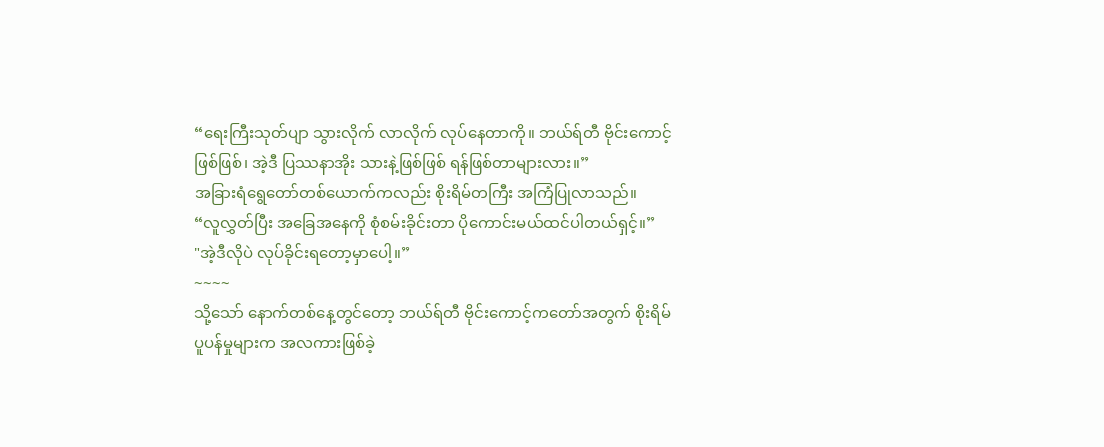“ရေးကြီးသုတ်ပျာ သွားလိုက် လာလိုက် လုပ်နေတာကို။ ဘယ်ရ်တီ ဗိုင်းကောင့်ဖြစ်ဖြစ်၊ အဲ့ဒီ ပြဿနာအိုး သားနဲ့ဖြစ်ဖြစ် ရန်ဖြစ်တာများလား။”
အခြားရံရွေတော်တစ်ယောက်ကလည်း စိုးရိမ်တကြီး အကြံပြုလာသည်။
“လူလွှတ်ပြီး အခြေအနေကို စုံစမ်းခိုင်းတာ ပိုကောင်းမယ်ထင်ပါတယ်ရှင့်။”
"အဲ့ဒီလိုပဲ လုပ်ခိုင်းရတော့မှာပေါ့။”
~~~~
သို့သော် နောက်တစ်နေ့တွင်တော့ ဘယ်ရ်တီ ဗိုင်းကောင့်ကတော်အတွက် စိုးရိမ်ပူပန်မှုများက အလကားဖြစ်ခဲ့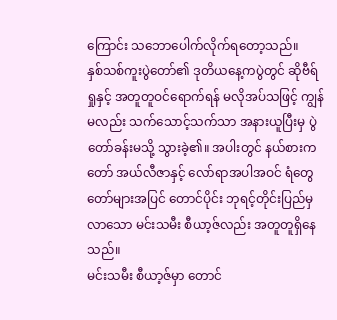ကြောင်း သဘောပေါက်လိုက်ရတော့သည်။
နှစ်သစ်ကူးပွဲတော်၏ ဒုတိယနေ့ကပွဲတွင် ဆိုဗီရ်ရှုနှင့် အတူတူဝင်ရောက်ရန် မလိုအပ်သဖြင့် ကျွန်မလည်း သက်သောင့်သက်သာ အနားယူပြီးမှ ပွဲတော်ခန်းမသို့ သွားခဲ့၏။ အပါးတွင် နယ်စားကတော် အယ်လီဇာနှင့် လော်ရာအပါအဝင် ရံတွေတော်များအပြင် တောင်ပိုင်း ဘုရင့်တိုင်းပြည်မှလာသော မင်းသမီး စီယာ့ဇ်လည်း အတူတူရှိနေသည်။
မင်းသမီး စီယာ့ဇ်မှာ တောင်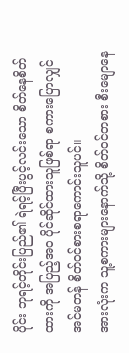ပိုင်း ဘုရင့်တိုင်းပြည်၏ ရဲရင့်ပြီးပွင့်လင်းသော စိတ်နေစိတ်ထားကို အပြည့်အဝ ပိုင်ဆိုင်ထားသူဖြစ်ရာ စကားပြောလျှင် အင်မတန် စိတ်ဝင်စားစရာကောင်းသူပင်။
အားလုံးက သူ့စကားများနောက်သို့ စိတ်ဝင်တစား စီးမျောနေ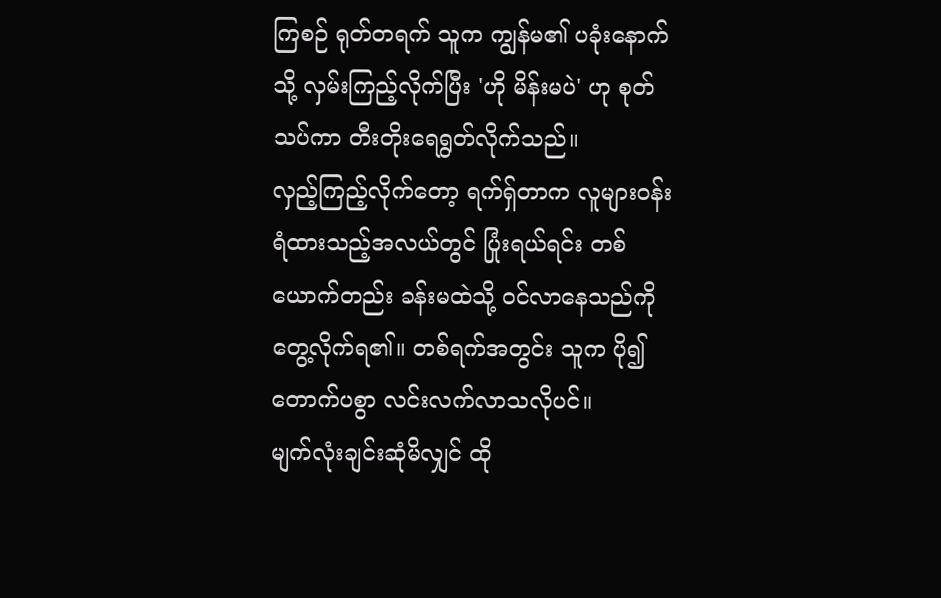ကြစဉ် ရုတ်တရက် သူက ကျွန်မ၏ ပခုံးနောက်သို့ လှမ်းကြည့်လိုက်ပြီး 'ဟို မိန်းမပဲ' ဟု စုတ်သပ်ကာ တီးတိုးရေရွတ်လိုက်သည်။
လှည့်ကြည့်လိုက်တော့ ရက်ရှ်တာက လူများဝန်းရံထားသည့်အလယ်တွင် ပြုံးရယ်ရင်း တစ်ယောက်တည်း ခန်းမထဲသို့ ဝင်လာနေသည်ကို တွေ့လိုက်ရ၏။ တစ်ရက်အတွင်း သူက ပို၍တောက်ပစွာ လင်းလက်လာသလိုပင်။
မျက်လုံးချင်းဆုံမိလျှင် ထို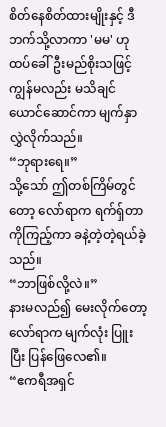စိတ်နေစိတ်ထားမျိုးနှင့် ဒီဘက်သို့လာကာ 'မမ' ဟု ထပ်ခေါ်ဦးမည်စိုးသဖြင့် ကျွန်မလည်း မသိချင်ယောင်ဆောင်ကာ မျက်နှာလွှဲလိုက်သည်။
“ဘုရားရေ။”
သို့သော် ဤတစ်ကြိမ်တွင်တော့ လော်ရာက ရက်ရှ်တာကိုကြည့်ကာ ခနဲ့တဲ့တဲ့ရယ်ခဲ့သည်။
“ဘာဖြစ်လို့လဲ။”
နားမလည်၍ မေးလိုက်တော့ လော်ရာက မျက်လုံး ပြူးပြီး ပြန်ဖြေလေ၏။
“ဧကရီအရှင်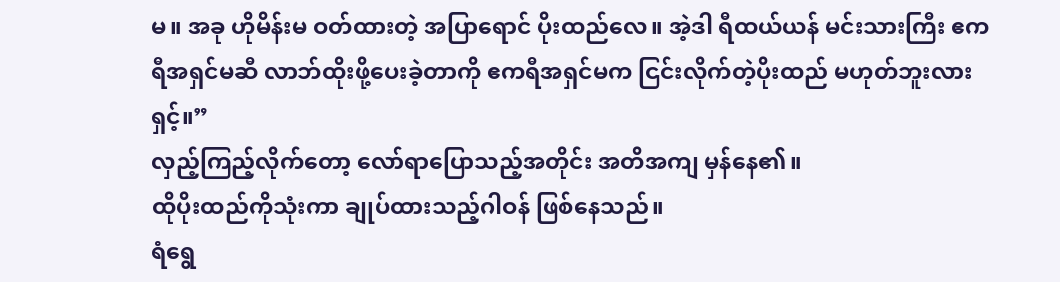မ။ အခု ဟိုမိန်းမ ဝတ်ထားတဲ့ အပြာရောင် ပိုးထည်လေ။ အဲ့ဒါ ရီထယ်ယန် မင်းသားကြီး ဧကရီအရှင်မဆီ လာဘ်ထိုးဖို့ပေးခဲ့တာကို ဧကရီအရှင်မက ငြင်းလိုက်တဲ့ပိုးထည် မဟုတ်ဘူးလားရှင့်။”
လှည့်ကြည့်လိုက်တော့ လော်ရာပြောသည့်အတိုင်း အတိအကျ မှန်နေ၏။
ထိုပိုးထည်ကိုသုံးကာ ချုပ်ထားသည့်ဂါဝန် ဖြစ်နေသည်။
ရံရွေ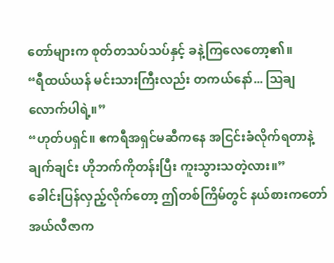တော်များက စုတ်တသပ်သပ်နှင့် ခနဲ့ကြလေတော့၏။
“ရီထယ်ယန် မင်းသားကြီးလည်း တကယ်နော်... ဩချလောက်ပါရဲ့။”
“ဟုတ်ပရှင်။ ဧကရီအရှင်မဆီကနေ အငြင်းခံလိုက်ရတာနဲ့ ချက်ချင်း ဟိုဘက်ကိုတန်းပြီး ကူးသွားသတဲ့လား။”
ခေါင်းပြန်လှည့်လိုက်တော့ ဤတစ်ကြိမ်တွင် နယ်စားကတော် အယ်လီဇာက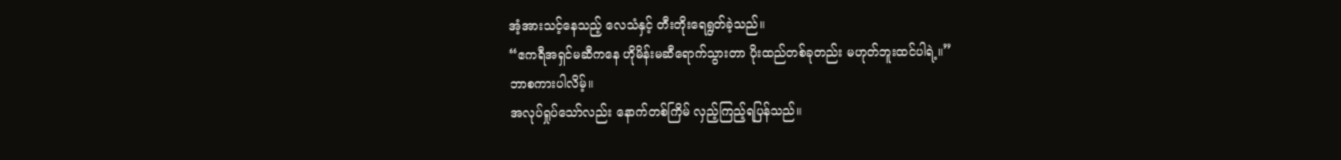အံ့အားသင့်နေသည့် လေသံနှင့် တီးတိုးရေရွတ်ခဲ့သည်။
“ဧကရီအရှင်မဆီကနေ ဟိုမိန်းမဆီရောက်သွားတာ ပိုးထည်တစ်ခုတည်း မဟုတ်ဘူးထင်ပါရဲ့။”
ဘာစကားပါလိမ့်။
အလုပ်ရှုပ်သော်လည်း နောက်တစ်ကြိမ် လှည့်ကြည့်ရပြန်သည်။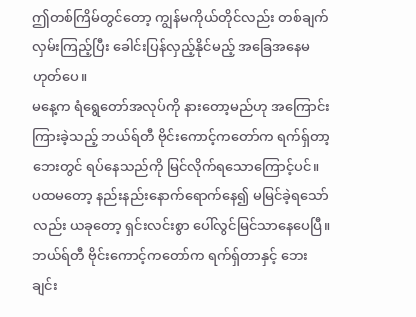ဤတစ်ကြိမ်တွင်တော့ ကျွန်မကိုယ်တိုင်လည်း တစ်ချက်လှမ်းကြည့်ပြီး ခေါင်းပြန်လှည့်နိုင်မည့် အခြေအနေမဟုတ်ပေ။
မနေ့က ရံရွေတော်အလုပ်ကို နားတော့မည်ဟု အကြောင်းကြားခဲ့သည့် ဘယ်ရ်တီ ဗိုင်းကောင့်ကတော်က ရက်ရှ်တာ့ဘေးတွင် ရပ်နေသည်ကို မြင်လိုက်ရသောကြောင့်ပင်။
ပထမတော့ နည်းနည်းနောက်ရောက်နေ၍ မမြင်ခဲ့ရသော်လည်း ယခုတော့ ရှင်းလင်းစွာ ပေါ်လွင်မြင်သာနေပေပြီ။
ဘယ်ရ်တီ ဗိုင်းကောင့်ကတော်က ရက်ရှ်တာနှင့် ဘေးချင်း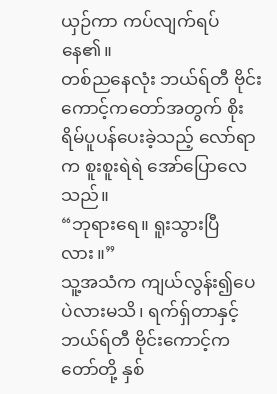ယှဉ်ကာ ကပ်လျက်ရပ်နေ၏။
တစ်ညနေလုံး ဘယ်ရ်တီ ဗိုင်းကောင့်ကတော်အတွက် စိုးရိမ်ပူပန်ပေးခဲ့သည့် လော်ရာက စူးစူးရဲရဲ အော်ပြောလေသည်။
“ဘုရားရေ။ ရူးသွားပြီလား။”
သူ့အသံက ကျယ်လွန်း၍ပေပဲလားမသိ၊ ရက်ရှ်တာနှင့် ဘယ်ရ်တီ ဗိုင်းကောင့်ကတော်တို့ နှစ်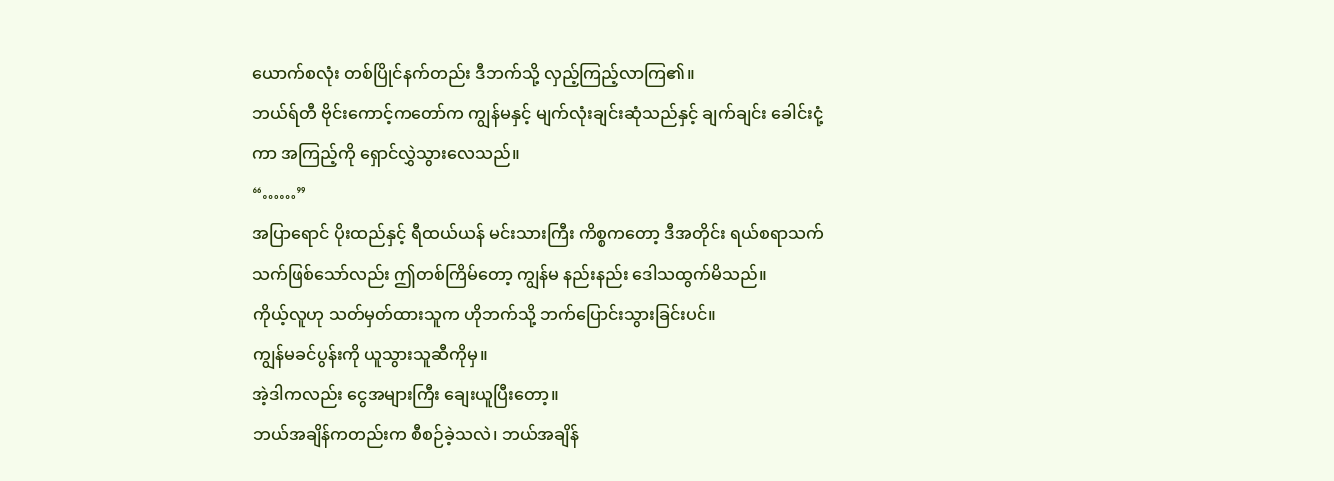ယောက်စလုံး တစ်ပြိုင်နက်တည်း ဒီဘက်သို့ လှည့်ကြည့်လာကြ၏။
ဘယ်ရ်တီ ဗိုင်းကောင့်ကတော်က ကျွန်မနှင့် မျက်လုံးချင်းဆုံသည်နှင့် ချက်ချင်း ခေါင်းငုံ့ကာ အကြည့်ကို ရှောင်လွှဲသွားလေသည်။
“……”
အပြာရောင် ပိုးထည်နှင့် ရီထယ်ယန် မင်းသားကြီး ကိစ္စကတော့ ဒီအတိုင်း ရယ်စရာသက်သက်ဖြစ်သော်လည်း ဤတစ်ကြိမ်တော့ ကျွန်မ နည်းနည်း ဒေါသထွက်မိသည်။
ကိုယ့်လူဟု သတ်မှတ်ထားသူက ဟိုဘက်သို့ ဘက်ပြောင်းသွားခြင်းပင်။
ကျွန်မခင်ပွန်းကို ယူသွားသူဆီကိုမှ။
အဲ့ဒါကလည်း ငွေအများကြီး ချေးယူပြီးတော့။
ဘယ်အချိန်ကတည်းက စီစဉ်ခဲ့သလဲ၊ ဘယ်အချိန်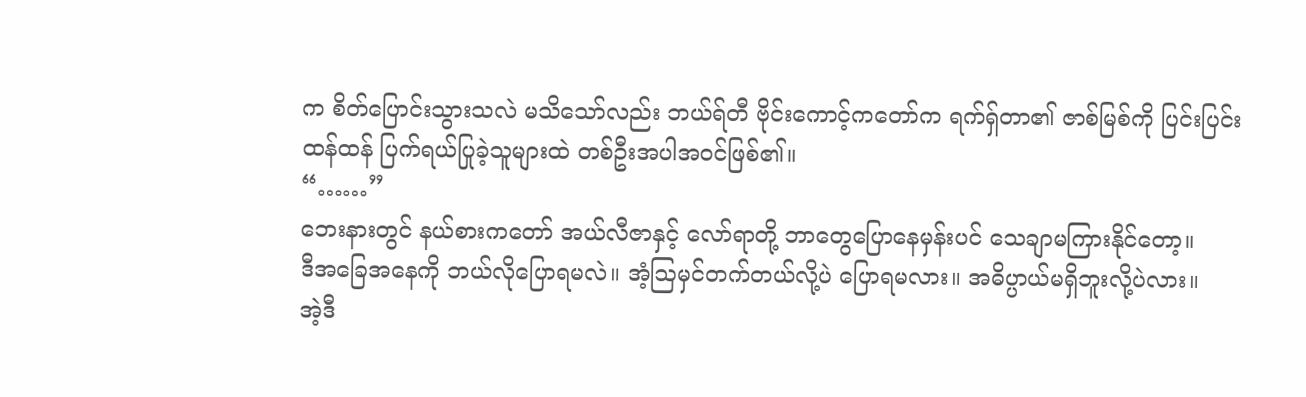က စိတ်ပြောင်းသွားသလဲ မသိသော်လည်း ဘယ်ရ်တီ ဗိုင်းကောင့်ကတော်က ရက်ရှ်တာ၏ ဇာစ်မြစ်ကို ပြင်းပြင်းထန်ထန် ပြက်ရယ်ပြုခဲ့သူများထဲ တစ်ဦးအပါအဝင်ဖြစ်၏။
“……”
ဘေးနားတွင် နယ်စားကတော် အယ်လီဇာနှင့် လော်ရာတို့ ဘာတွေပြောနေမှန်းပင် သေချာမကြားနိုင်တော့။
ဒီအခြေအနေကို ဘယ်လိုပြောရမလဲ။ အံ့ဩမှင်တက်တယ်လို့ပဲ ပြောရမလား။ အဓိပ္ပာယ်မရှိဘူးလို့ပဲလား။
အဲ့ဒီ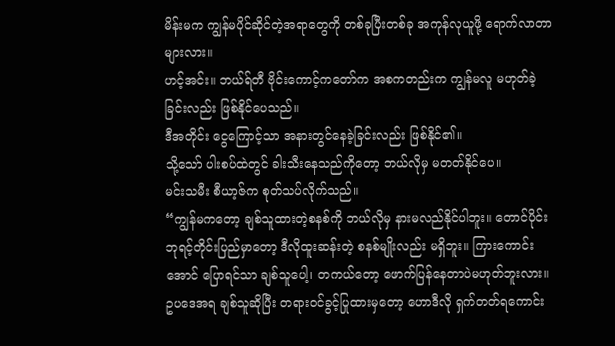မိန်းမက ကျွန်မပိုင်ဆိုင်တဲ့အရာတွေကို တစ်ခုပြီးတစ်ခု အကုန်လုယူဖို့ ရောက်လာတာများလား။
ဟင့်အင်း။ ဘယ်ရ်တီ ဗိုင်းကောင့်ကတော်က အစကတည်းက ကျွန်မလူ မဟုတ်ခဲ့ခြင်းလည်း ဖြစ်နိုင်ပေသည်။
ဒီအတိုင်း ငွေကြောင့်သာ အနားတွင်နေခဲ့ခြင်းလည်း ဖြစ်နိုင်၏။
သို့သော် ပါးစပ်ထဲတွင် ခါးသီးနေသည်ကိုတော့ ဘယ်လိုမှ မတတ်နိုင်ပေ။
မင်းသမီး စီယာ့ဇ်က စုတ်သပ်လိုက်သည်။
“ကျွန်မကတော့ ချစ်သူထားတဲ့စနစ်ကို ဘယ်လိုမှ နားမလည်နိုင်ပါဘူး။ တောင်ပိုင်း ဘုရင့်တိုင်းပြည်မှာတော့ ဒီလိုထူးဆန်းတဲ့ စနစ်မျိုးလည်း မရှိဘူး။ ကြားကောင်းအောင် ပြောရင်သာ ချစ်သူပေါ့၊ တကယ်တော့ ဖောက်ပြန်နေတာပဲမဟုတ်ဘူးလား။ ဥပဒေအရ ချစ်သူဆိုပြီး တရားဝင်ခွင့်ပြုထားမှတော့ ဟောဒီလို ရှက်တတ်ရကောင်း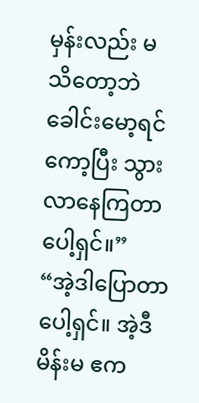မှန်းလည်း မသိတော့ဘဲ ခေါင်းမော့ရင်ကော့ပြီး သွားလာနေကြတာပေါ့ရှင်။”
“အဲ့ဒါပြောတာပေါ့ရှင်။ အဲ့ဒီမိန်းမ ဧက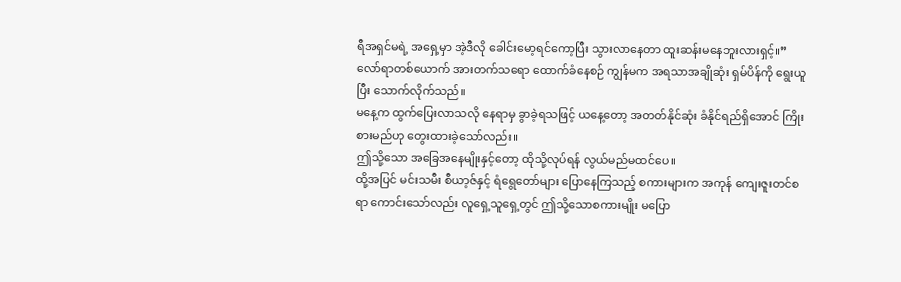ရီအရှင်မရဲ့ အရှေ့မှာ အဲ့ဒီလို ခေါင်းမော့ရင်ကော့ပြီး သွားလာနေတာ ထူးဆန်းမနေဘူးလားရှင့်။”
လော်ရာတစ်ယောက် အားတက်သရော ထောက်ခံနေစဉ် ကျွန်မက အရသာအချိုဆုံး ရှမ်ပိန်ကို ရွေးယူပြီး သောက်လိုက်သည်။
မနေ့က ထွက်ပြေးလာသလို နေရာမှ ခွာခဲ့ရသဖြင့် ယနေ့တော့ အတတ်နိုင်ဆုံး ခံနိုင်ရည်ရှိအောင် ကြိုးစားမည်ဟု တွေးထားခဲ့သော်လည်း။
ဤသို့သော အခြေအနေမျိုးနှင့်တော့ ထိုသို့လုပ်ရန် လွယ်မည်မထင်ပေ။
ထို့အပြင် မင်းသမီး စီယာ့ဇ်နှင့် ရံရွေတော်များ ပြောနေကြသည့် စကားများက အကုန် ကျေးဇူးတင်စရာ ကောင်းသော်လည်း လူရှေ့သူရှေ့တွင် ဤသို့သောစကားမျိုး မပြော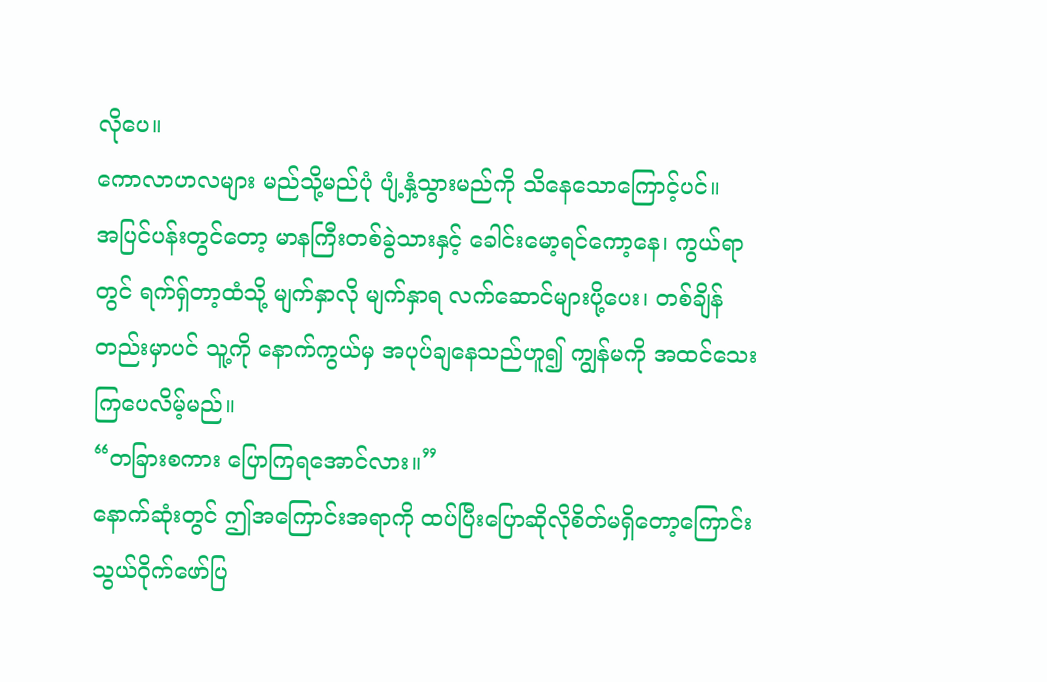လိုပေ။
ကောလာဟလများ မည်သို့မည်ပုံ ပျံ့နှံ့သွားမည်ကို သိနေသောကြောင့်ပင်။
အပြင်ပန်းတွင်တော့ မာနကြီးတစ်ခွဲသားနှင့် ခေါင်းမော့ရင်ကော့နေ၊ ကွယ်ရာတွင် ရက်ရှ်တာ့ထံသို့ မျက်နှာလို မျက်နှာရ လက်ဆောင်များပို့ပေး၊ တစ်ချိန်တည်းမှာပင် သူ့ကို နောက်ကွယ်မှ အပုပ်ချနေသည်ဟူ၍ ကျွန်မကို အထင်သေးကြပေလိမ့်မည်။
“တခြားစကား ပြောကြရအောင်လား။”
နောက်ဆုံးတွင် ဤအကြောင်းအရာကို ထပ်ပြီးပြောဆိုလိုစိတ်မရှိတော့ကြောင်း သွယ်ဝိုက်ဖော်ပြ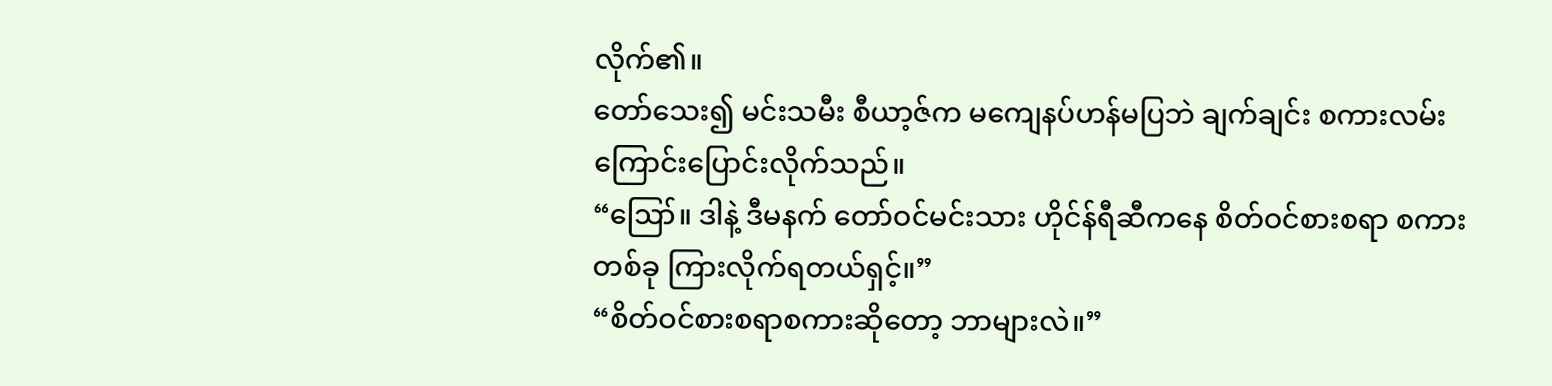လိုက်၏။
တော်သေး၍ မင်းသမီး စီယာ့ဇ်က မကျေနပ်ဟန်မပြဘဲ ချက်ချင်း စကားလမ်းကြောင်းပြောင်းလိုက်သည်။
“ဪ။ ဒါနဲ့ ဒီမနက် တော်ဝင်မင်းသား ဟိုင်န်ရီဆီကနေ စိတ်ဝင်စားစရာ စကားတစ်ခု ကြားလိုက်ရတယ်ရှင့်။”
“စိတ်ဝင်စားစရာစကားဆိုတော့ ဘာများလဲ။”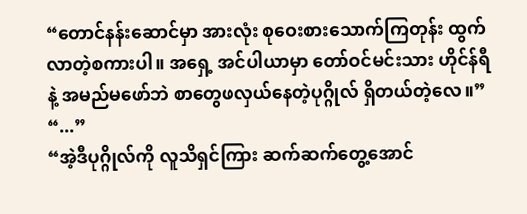“တောင်နန်းဆောင်မှာ အားလုံး စုဝေးစားသောက်ကြတုန်း ထွက်လာတဲ့စကားပါ။ အရှေ့ အင်ပါယာမှာ တော်ဝင်မင်းသား ဟိုင်န်ရီနဲ့ အမည်မဖော်ဘဲ စာတွေဖလှယ်နေတဲ့ပုဂ္ဂိုလ် ရှိတယ်တဲ့လေ။”
“...”
“အဲ့ဒီပုဂ္ဂိုလ်ကို လူသိရှင်ကြား ဆက်ဆက်တွေ့အောင်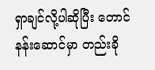ရှာချင်လို့ပါဆိုပြီး တောင်နန်းဆောင်မှာ တည်းခို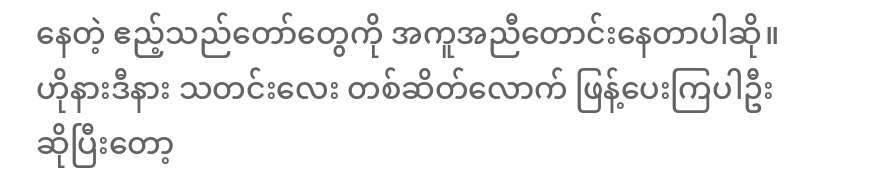နေတဲ့ ဧည့်သည်တော်တွေကို အကူအညီတောင်းနေတာပါဆို။ ဟိုနားဒီနား သတင်းလေး တစ်ဆိတ်လောက် ဖြန့်ပေးကြပါဦးဆိုပြီးတော့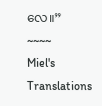လေ။”
~~~~
Miel's Translations